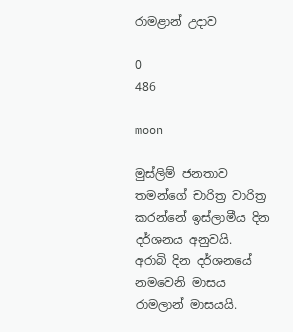රාමළාන් උදාව

0
486

moon

මුස්ලිම් ජනතාව තමන්ගේ චාරිත්‍ර වාරිත්‍ර  කරන්නේ ඉස්ලාමීය දින දර්ශනය අනුවයි.
අරාබි දින දර්ශනයේ නමවෙනි මාසය රාමලාන් මාසයයි.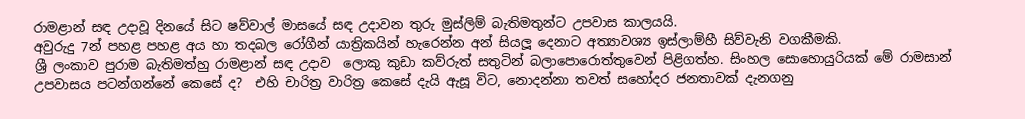රාමළාන් සඳ උදාවූ දිනයේ සිට ෂව්වාල් මාසයේ සඳ උදාවන තුරු මුස්ලිම් බැතිමතුන්ට උපවාස කාලයයි.
අවුරුදු 7න් පහළ පහළ අය හා තදබල රෝගීන් යාත්‍රිකයින් හැරෙන්න අන් සියලූ දෙනාට අත්‍යාවශ්‍ය ඉස්ලාම්හී සිව්වැනි වගකීමකි.
ශ්‍රී ලංකාව පුරාම බැතිමත්හු රාමළාන් සඳ උදාව  ලොකු කුඩා කව්රුත් සතුටින් බලාපොරොත්තුවෙන් පිළිගත්හ. සිංහල සොහොයුරියක් මේ රාමසාන් උපවාසය පටන්ගන්නේ කෙසේ ද?  එහි චාරිත්‍ර වාරිත්‍ර කෙසේ දැයි ඇසූ විට, නොදන්නා තවත් සහෝදර ජනතාවක් දැනගනු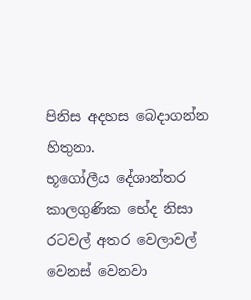පිනිස අදහස බෙදාගන්න හිතුනා.
භූගෝලීය දේශාන්තර කාලගුණික භේද නිසා රටවල් අතර වෙලාවල් වෙනස් වෙනවා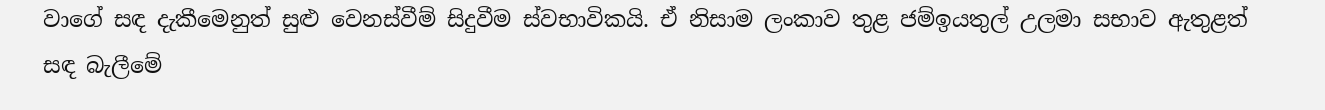වාගේ සඳ දැකීමෙනුත් සුළු වෙනස්වීම් සිදුවීම ස්වභාවිකයි. ඒ නිසාම ලංකාව තුළ ජම්ඉයතුල් උලමා සභාව ඇතුළත් සඳ බැලීමේ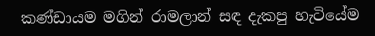කණ්ඩායම මගින් රාමලාන් සඳ දැකපු හැටියේම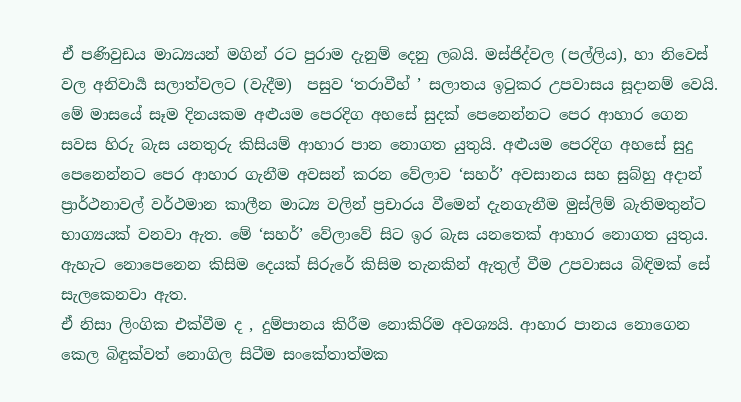ඒ පණිවුඩය මාධ්‍යයන් මගින් රට පුරාම දැනුම් දෙනු ලබයි. මස්ජිද්වල (පල්ලිය), හා නිවෙස් වල අනිවාර්‍ය සලාත්වලට (වැදීම)  පසුව ‘තරාවීහ් ’ සලාතය ඉටුකර උපවාසය සූදානම් වෙයි.
මේ මාසයේ සෑම දිනයකම අළුයම පෙරදිග අහසේ සුදක් පෙනෙන්නට පෙර ආහාර ගෙන සවස හිරු බැස යනතුරු කිසියම් ආහාර පාන නොගත යුතුයි. අළුයම පෙරදිග අහසේ සුදු පෙනෙන්නට පෙර ආහාර ගැනීම අවසන් කරන වේලාව ‘සහර්’ අවසානය සහ සුබ්හු අදාන් ප්‍රාර්ථනාවල් වර්ථමාන කාලීන මාධ්‍ය වලින් ප්‍රචාරය වීමෙන් දැනගැනීම මුස්ලිම් බැතිමතුන්ට භාග්‍යයක් වනවා ඇත. මේ ‘සහර්’ වේලාවේ සිට ඉර බැස යනතෙක් ආහාර නොගත යුතුය. ඇහැට නොපෙනෙන කිසිම දෙයක් සිරුරේ කිසිම තැනකින් ඇතුල් වීම උපවාසය බිඳිමක් සේ සැලකෙනවා ඇත.
ඒ නිසා ලිංගික එක්වීම ද , දුම්පානය කිරීම නොකිරිම අවශ්‍යයි. ආහාර පානය නොගෙන කෙල බිඳුක්වත් නොගිල සිටීම සංකේතාත්මක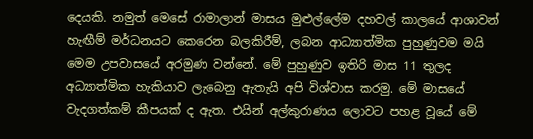දෙයකි. නමුත් මෙසේ රාමාලාන් මාසය මුළුල්ලේම දහවල් කාලයේ ආශාවන් හැඟීම් මර්ධනයට කෙරෙන බලකිරීම්, ලබන ආධ්‍යාත්මික පුහුණුවම මයි
මෙම උපවාසයේ අරමුණ වන්නේ. මේ පුහුණුව ඉතිරි මාස 11 තුලද අධ්‍යාත්මික හැකියාව ලැබෙනු ඇතැයි අපි විශ්වාස කරමු. මේ මාසයේ වැදගත්කම් කීපයක් ද ඇත. එයින් අල්කුරාණය ලොවට පහළ වූයේ මේ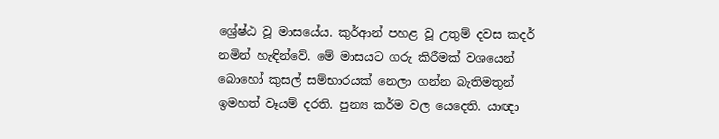ශ්‍රේෂ්ඨ වූ මාසයේය. කුර්ආන් පහළ වූ උතුම් දවස කදර් නමින් හැඳින්වේ. මේ මාසයට ගරු කිරීමක් වශයෙන් බොහෝ කුසල් සම්භාරයක් නෙලා ගන්න බැතිමතුන් ඉමහත් වෑයම් දරති. පුන්‍ය කර්ම වල යෙදෙති. යාඥා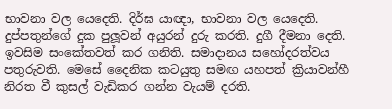භාවනා වල යෙදෙති. දිර්ඝ යාඥා, භාවනා වල යෙදෙති. දුප්පතුන්ගේ දුක පුලූවන් අයුරන් දුරු කරති. දුගී දීමනා දෙති. ඉවසිම සංකේතවත් කර ගනිති. සමාදානය සහෝදරත්වය පතුරුවති. මෙසේ දෛනික කටයුතු සමඟ යහපත් ක්‍රියාවන්හී නිරත වී කුසල් වැඩිකර ගන්න වැයම් දරති.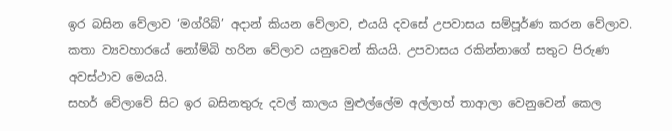ඉර බසින වේලාව ‘මග්රිබ්’ අදාන් කියන වේලාව, එයයි දවසේ උපවාසය සම්පූර්ණ කරන වේලාව. කතා ව්‍යවහාරයේ නෝම්බි හරින වේලාව යනුවෙන් කියයි. උපවාසය රකින්නාගේ සතුට පිරුණ අවස්ථාව මෙයයි.
සහර් වේලාවේ සිට ඉර බසිනතුරු දවල් කාලය මුළුල්ලේම අල්ලාහ් තාආලා වෙනුවෙන් කෙල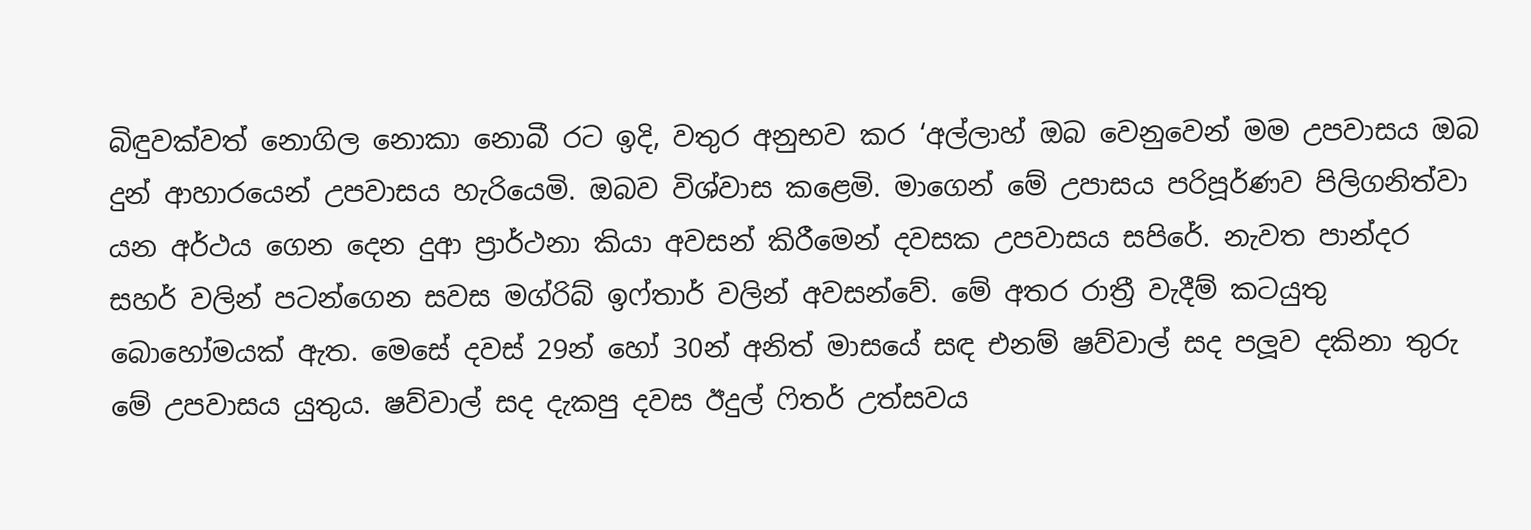බිඳුවක්වත් නොගිල නොකා නොබී රට ඉදි, වතුර අනුභව කර ‘අල්ලාහ් ඔබ වෙනුවෙන් මම උපවාසය ඔබ දුන් ආහාරයෙන් උපවාසය හැරියෙමි. ඔබව විශ්වාස කළෙමි. මාගෙන් මේ උපාසය පරිපූර්ණව පිලිගනිත්වා යන අර්ථය ගෙන දෙන දුආ ප්‍රාර්ථනා කියා අවසන් කිරීමෙන් දවසක උපවාසය සපිරේ. නැවත පාන්දර සහර් වලින් පටන්ගෙන සවස මග්රිබ් ඉෆ්තාර් වලින් අවසන්වේ. මේ අතර රාත්‍රී වැදීම් කටයුතු බොහෝමයක් ඇත. මෙසේ දවස් 29න් හෝ 30න් අනිත් මාසයේ සඳ එනම් ෂව්වාල් සද පලූව දකිනා තුරු මේ උපවාසය යුතුය. ෂව්වාල් සද දැකපු දවස ඊදුල් ෆිතර් උත්සවය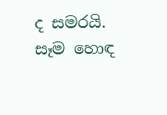ද සමරයි. සෑම හොඳ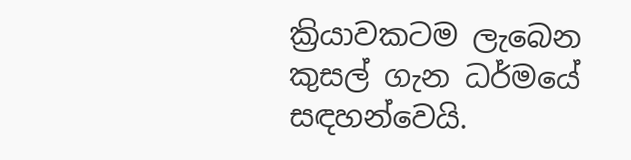ක්‍රියාවකටම ලැබෙන කුසල් ගැන ධර්මයේ සඳහන්වෙයි.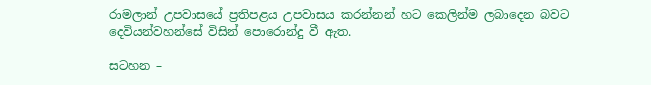රාමලාන් උපවාසයේ ප්‍රතිපළය උපවාසය කරන්නන් හට කෙලින්ම ලබාදෙන බවට දෙවියන්වහන්සේ විසින් පොරොන්දු වී ඇත.

සටහන –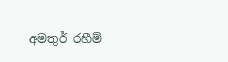අමතුර් රහීම්